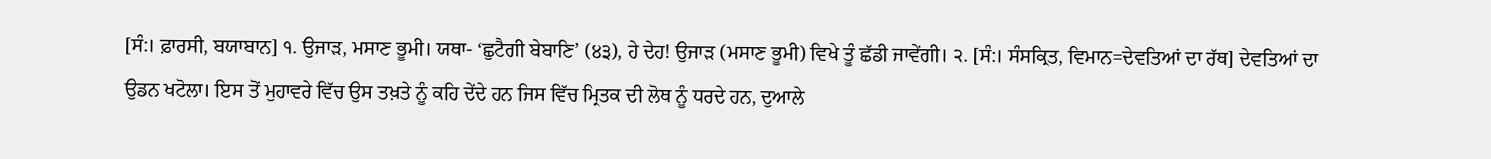[ਸੰ:। ਫ਼ਾਰਸੀ, ਬਯਾਬਾਨ] ੧. ਉਜਾੜ, ਮਸਾਣ ਭੂਮੀ। ਯਥਾ- ‘ਛੁਟੈਗੀ ਬੇਬਾਣਿ’ (੪੩), ਹੇ ਦੇਹ! ਉਜਾੜ (ਮਸਾਣ ਭੂਮੀ) ਵਿਖੇ ਤੂੰ ਛੱਡੀ ਜਾਵੇਂਗੀ। ੨. [ਸੰ:। ਸੰਸਕ੍ਰਿਤ, ਵਿਮਾਨ=ਦੇਵਤਿਆਂ ਦਾ ਰੱਥ] ਦੇਵਤਿਆਂ ਦਾ ਉਡਨ ਖਟੋਲਾ। ਇਸ ਤੋਂ ਮੁਹਾਵਰੇ ਵਿੱਚ ਉਸ ਤਖ਼ਤੇ ਨੂੰ ਕਹਿ ਦੇਂਦੇ ਹਨ ਜਿਸ ਵਿੱਚ ਮ੍ਰਿਤਕ ਦੀ ਲੋਥ ਨੂੰ ਧਰਦੇ ਹਨ, ਦੁਆਲੇ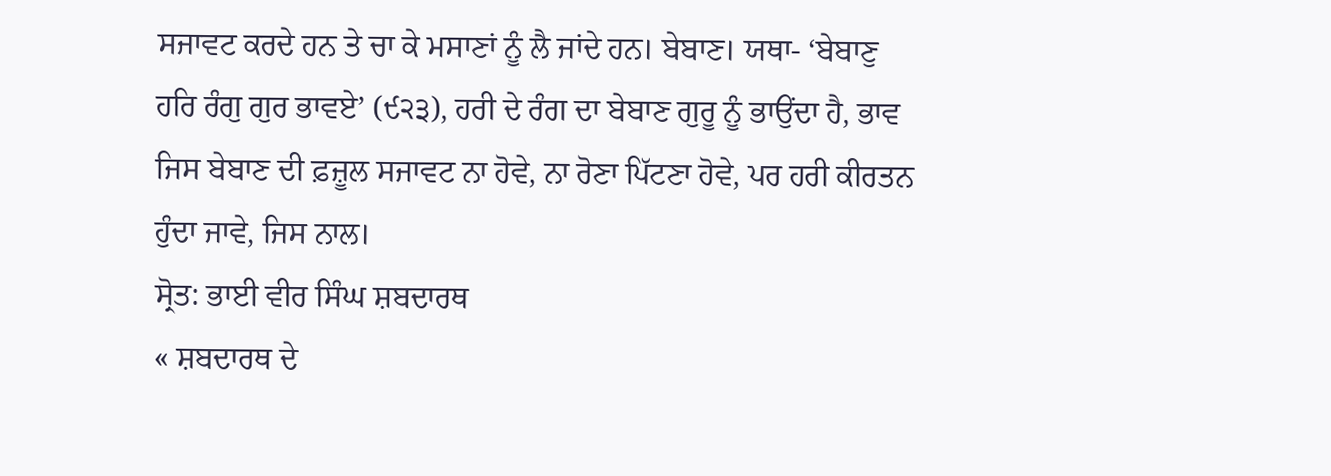ਸਜਾਵਟ ਕਰਦੇ ਹਨ ਤੇ ਚਾ ਕੇ ਮਸਾਣਾਂ ਨੂੰ ਲੈ ਜਾਂਦੇ ਹਨ। ਬੇਬਾਣ। ਯਥਾ- ‘ਬੇਬਾਣੁ ਹਰਿ ਰੰਗੁ ਗੁਰ ਭਾਵਏ’ (੯੨੩), ਹਰੀ ਦੇ ਰੰਗ ਦਾ ਬੇਬਾਣ ਗੁਰੂ ਨੂੰ ਭਾਉਂਦਾ ਹੈ, ਭਾਵ ਜਿਸ ਬੇਬਾਣ ਦੀ ਫ਼ਜ਼ੂਲ ਸਜਾਵਟ ਨਾ ਹੋਵੇ, ਨਾ ਰੋਣਾ ਪਿੱਟਣਾ ਹੋਵੇ, ਪਰ ਹਰੀ ਕੀਰਤਨ ਹੁੰਦਾ ਜਾਵੇ, ਜਿਸ ਨਾਲ।
ਸ੍ਰੋਤ: ਭਾਈ ਵੀਰ ਸਿੰਘ ਸ਼ਬਦਾਰਥ
« ਸ਼ਬਦਾਰਥ ਦੇ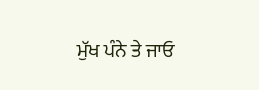ਮੁੱਖ ਪੰਨੇ ਤੇ ਜਾਓ